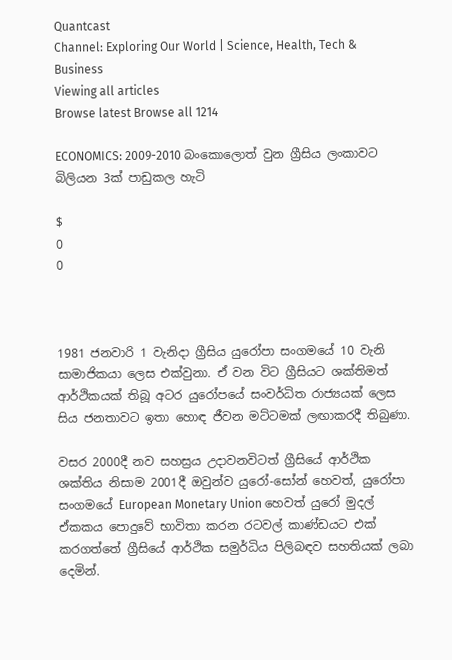Quantcast
Channel: Exploring Our World | Science, Health, Tech & Business
Viewing all articles
Browse latest Browse all 1214

ECONOMICS: 2009-2010 බංකොලොත් වුන ග්‍රීසිය ලංකාවට බිලියන 3ක් පාඩුකල හැටි

$
0
0



1981 ජනවාරි 1 වැනිදා ග්‍රීසිය යුරෝපා සංගමයේ 10 වැනි සාමාජිකයා ලෙස එක්වුනා. ඒ වන විට ග්‍රීසියට ශක්තිමත් ආර්ථිකයක් තිබූ අටර යුරෝපයේ සංවර්ධිත රාජ්‍යයක් ලෙස සිය ජනතාවට ඉතා හොඳ ජීවන මට්ටමක් ලඟාකරදී තිබුණා.

වසර 2000දී නව සහස්‍රය උදාවනවිටත් ග්‍රීසියේ ආර්ථික ශක්තිය නිසාම 2001දී ඔවුන්ව යුරෝ-සෝන් හෙවත්, යුරෝපා සංගමයේ European Monetary Union හෙවත් යුරෝ මුදල් ඒකකය පොදුවේ භාවිතා කරන රටවල් කාණ්ඩයට එක් කරගත්තේ ග්‍රීසියේ ආර්ථික සමුර්ධිය පිලිබඳව සහතියක් ලබා දෙමින්.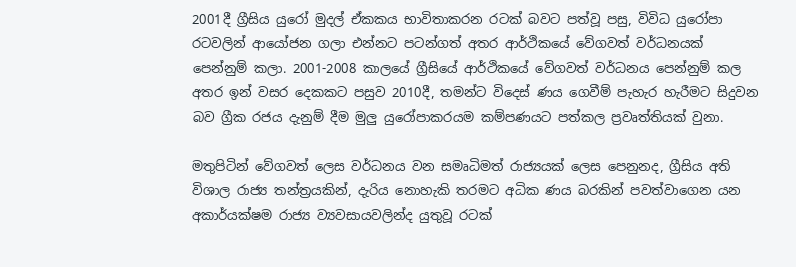2001දී ග්‍රීසිය යුරෝ මුදල් ඒකකය භාවිතාකරන රටක් බවට පත්වූ පසු, විවිධ යුරෝපා රටවලින් ආයෝජන ගලා එන්නට පටන්ගත් අතර ආර්ථිකයේ වේගවත් වර්ධනයක් පෙන්නුම් කලා. 2001-2008 කාලයේ ග්‍රීසියේ ආර්ථිකයේ වේගවත් වර්ධනය පෙන්නුම් කල අතර ඉන් වසර දෙකකට පසුව 2010දී, තමන්ට විදෙස් ණය ගෙවීම් පැහැර හැරීමට සිදුවන බව ග්‍රීක රජය දැනුම් දීම මුලු යුරෝපාකරයම කම්පණයට පත්කල ප්‍රවෘත්තියක් වුනා.

මතුපිටින් වේගවත් ලෙස වර්ධනය වන සමෘධිමත් රාජ්‍යයක් ලෙස පෙනුනද, ග්‍රීසිය අති විශාල රාජ්‍ය තන්ත්‍රයකින්, දැරිය නොහැකි තරමට අධික ණය බරකින් පවත්වාගෙන යන අකාර්යක්ෂම රාජ්‍ය ව්‍යවසායවලින්ද යුතුවූ රටක්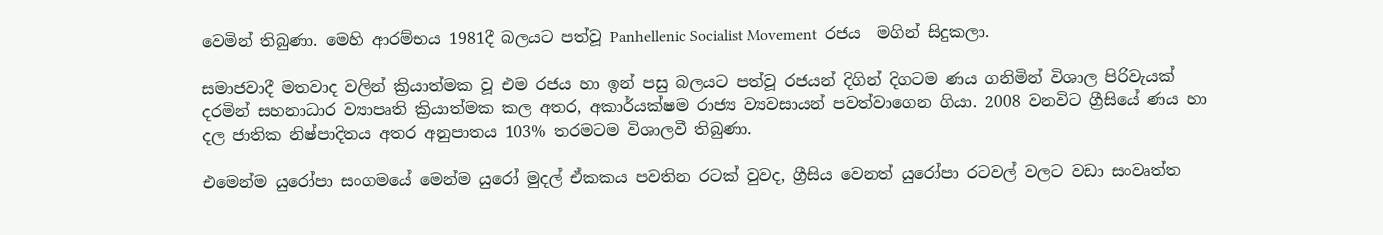වෙමින් තිබුණා. මෙහි ආරම්භය 1981දී බලයට පත්වූ Panhellenic Socialist Movement  රජය  මගින් සිදුකලා.

සමාජවාදී මතවාද වලින් ක්‍රියාත්මක වූ එම රජය හා ඉන් පසු බලයට පත්වූ රජයන් දිගින් දිගටම ණය ගනිමින් විශාල පිරිවැයක් දරමින් සහනාධාර ව්‍යාපෘති ක්‍රියාත්මක කල අතර, අකාර්යක්ෂම රාජ්‍ය ව්‍යවසායන් පවත්වාගෙන ගියා. 2008 වනවිට ග්‍රීසියේ ණය හා දල ජාතික නිෂ්පාදිතය අතර අනුපාතය 103% තරමටම විශාලවී තිබුණා.

එමෙන්ම යුරෝපා සංගමයේ මෙන්ම යුරෝ මුදල් ඒකකය පවතින රටක් වුවද, ග්‍රීසිය වෙනත් යුරෝපා රටවල් වලට වඩා සංවෘත්ත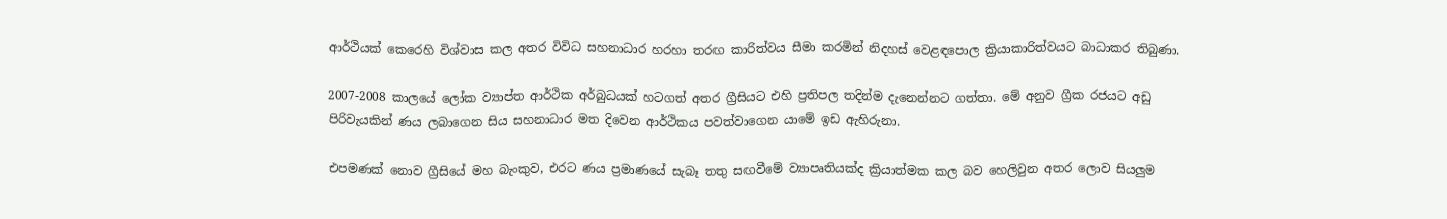ආර්ථියක් කෙරෙහි විශ්වාස කල අතර විවිධ සහනාධාර හරහා තරඟ කාරිත්වය සීමා කරමින් නිදහස් වෙළඳපොල ක්‍රියාකාරිත්වයට බාධාකර තිබුණා.

2007-2008 කාලයේ ලෝක ව්‍යාප්ත ආර්ථික අර්බුධයක් හටගත් අතර ග්‍රීසියට එහි ප්‍රතිපල තදින්ම දැනෙන්නට ගත්තා. මේ අනුව ග්‍රීක රජයට අඩු පිරිවැයකින් ණය ලබාගෙන සිය සහනාධාර මත දිවෙන ආර්ථිකය පවත්වාගෙන යාමේ ඉඩ ඇහිරුනා.

එපමණක් නොව ග්‍රීසියේ මහ බැංකුව, එරට ණය ප්‍රමාණයේ සැබෑ තතු සඟවීමේ ව්‍යාපෘතියක්ද ක්‍රියාත්මක කල බව හෙලිවුන අතර ලොව සියලුම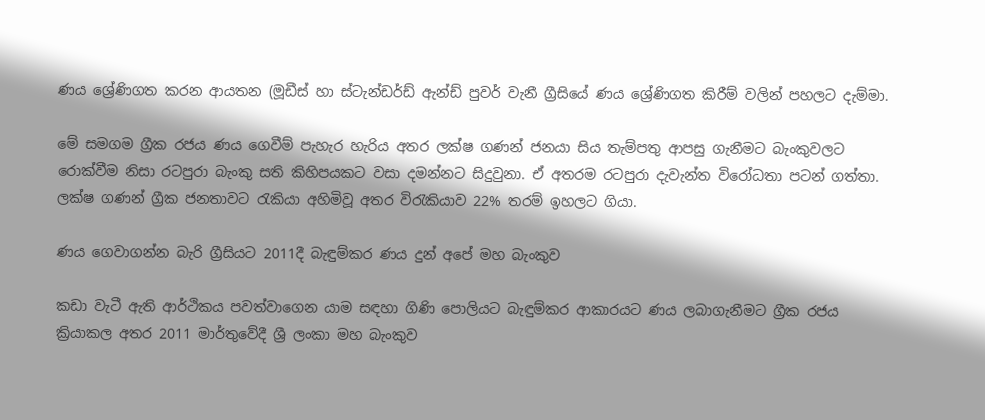ණය ශ්‍රේණිගත කරන ආයතන (මූඩීස් හා ස්ටැන්ඩර්ඩ් ඇන්ඩ් පුවර් වැනී ග්‍රීසියේ ණය ශ්‍රේණිගත කිරීම් වලින් පහලට දැම්මා.

මේ සමගම ග්‍රීක රජය ණය ගෙවීම් පැහැර හැරිය අතර ලක්ෂ ගණන් ජනයා සිය තැම්පතු ආපසු ගැනීමට බැංකුවලට රොක්වීම නිසා රටපුරා බැංකු සති කිහිපයකට වසා දමන්නට සිදුවුනා. ඒ අතරම රටපුරා දැවැන්ත විරෝධතා පටන් ගත්තා. ලක්ෂ ගණන් ග්‍රීක ජනතාවට රැකියා අහිමිවූ අතර විරැකියාව 22% තරම් ඉහලට ගියා.

ණය ගෙවාගන්න බැරි ග්‍රීසියට 2011දී බැඳුම්කර ණය දුන් අපේ මහ බැංකුව

කඩා වැටී ඇති ආර්ථිකය පවත්වාගෙන යාම සඳහා ගිණි පොලියට බැඳුම්කර ආකාරයට ණය ලබාගැනීමට ග්‍රීක රජය ක්‍රියාකල අතර 2011 මාර්තුවේදී ශ්‍රී ලංකා මහ බැංකුව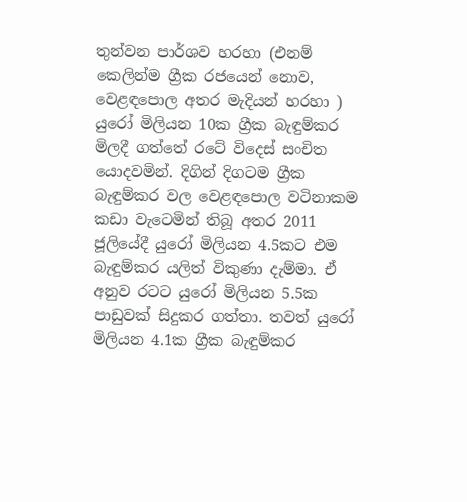තුන්වන පාර්ශව හරහා (එනම් කෙලින්ම ග්‍රීක රජයෙන් නොව, වෙළඳපොල අතර මැදියන් හරහා ) යුරෝ මිලියන 10ක ග්‍රීක බැඳුම්කර මිලදී ගත්තේ රටේ විදෙස් සංචිත යොදවමින්. දිගින් දිගටම ග්‍රීක බැඳුම්කර වල වෙළඳපොල වටිනාකම කඩා වැටෙමින් තිබූ අතර 2011 ජූලියේදී යුරෝ මිලියන 4.5කට එම බැඳුම්කර යලිත් විකුණා දැම්මා. ඒ අනුව රටට යුරෝ මිලියන 5.5ක පාඩුවක් සිදුකර ගත්තා. තවත් යුරෝ  මිලියන 4.1ක ග්‍රීක බැඳුම්කර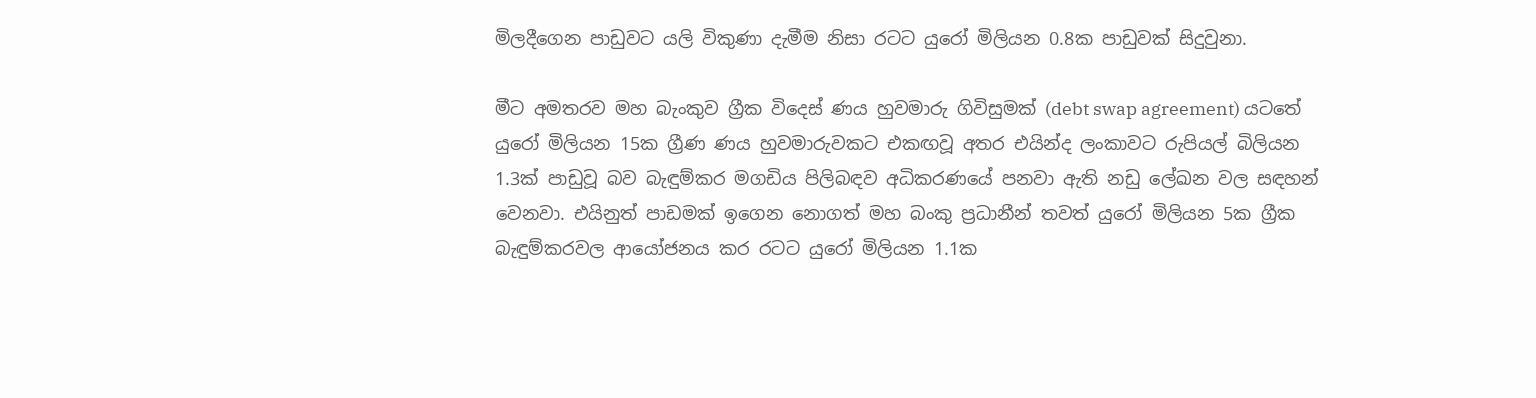මිලදීගෙන පාඩුවට යලි විකුණා දැමීම නිසා රටට යුරෝ මිලියන 0.8ක පාඩුවක් සිදුවුනා.

මීට අමතරව මහ බැංකුව ග්‍රීක විදෙස් ණය හුවමාරු ගිවිසුමක් (debt swap agreement) යටතේ යුරෝ මිලියන 15ක ග්‍රීණ ණය හුවමාරුවකට එකඟවූ අතර එයින්ද ලංකාවට රුපියල් බිලියන 1.3ක් පාඩුවූ බව බැඳුම්කර මගඩිය පිලිබඳව අධිකරණයේ පනවා ඇති නඩු ලේඛන වල සඳහන් වෙනවා. එයිනුත් පාඩමක් ඉගෙන නොගත් මහ බංකු ප්‍රධානීන් තවත් යුරෝ මිලියන 5ක ග්‍රීක බැඳුම්කරවල ආයෝජනය කර රටට යුරෝ මිලියන 1.1ක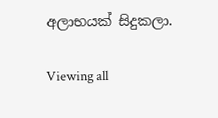අලාභයක් සිදුකලා.

Viewing all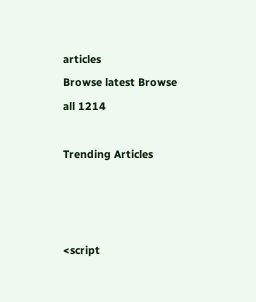articles
Browse latest Browse all 1214

Trending Articles



<script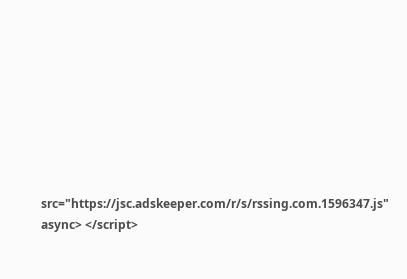src="https://jsc.adskeeper.com/r/s/rssing.com.1596347.js" async> </script>